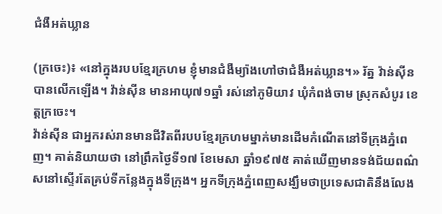ជំងឺអត់ឃ្លាន

(ក្រចេះ)៖ «នៅក្នុងរបបខ្មែរក្រហម ខ្ញុំមានជំងឺម្យ៉ាងហៅថាជំងឺអត់ឃ្លាន។» រ័ត្ន វ៉ាន់ស៊ីនបានលើកឡើង។ វ៉ាន់ស៊ីន មានអាយុ៧១ឆ្នាំ រស់នៅភូមិយាវ ឃុំកំពង់ចាម ស្រុកសំបូរ ខេត្តក្រចេះ។
វ៉ាន់ស៊ីន ជាអ្នករស់រានមានជីវិតពីរបបខ្មែរក្រហមម្នាក់មានដើមកំណើតនៅទីក្រុងភ្នំពេញ។ គាត់និយាយថា នៅព្រឹកថ្ងៃទី១៧ ខែមេសា ឆ្នាំ១៩៧៥ គាត់ឃើញមានទង់ជ័យពណ៌សនៅស្ទើរតែគ្រប់ទីកន្លែងក្នុងទីក្រុង។ អ្នកទីក្រុងភ្នំពេញសង្ឃឹមថាប្រទេសជាតិនឹងលែង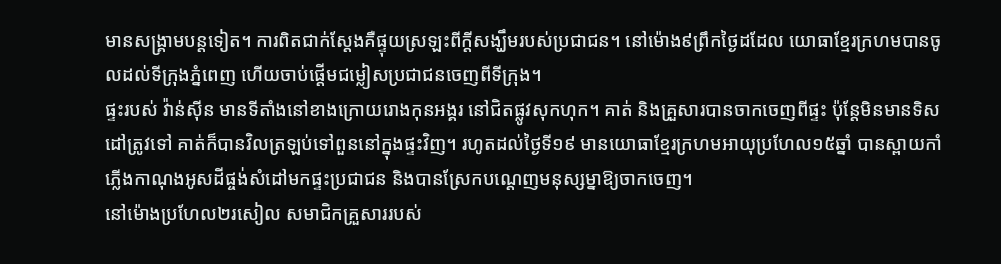មានសង្រ្គាមបន្តទៀត។ ការពិតជាក់ស្តែងគឺផ្ទុយស្រឡះពីក្ដីសង្ឃឹមរបស់ប្រជាជន។ នៅម៉ោង៩ព្រឹកថ្ងៃដដែល យោធាខ្មែរក្រហមបានចូលដល់ទីក្រុងភ្នំពេញ ហើយចាប់ផ្ដើមជម្លៀសប្រជាជនចេញពីទីក្រុង។
ផ្ទះរបស់ វ៉ាន់ស៊ីន មានទីតាំងនៅខាងក្រោយរោងកុនអង្គរ នៅជិតផ្លូវសុកហុក។ គាត់ និងគ្រួសារបានចាកចេញពីផ្ទះ ប៉ុន្តែមិនមានទិសដៅត្រូវទៅ គាត់ក៏បានវិលត្រឡប់ទៅពួននៅក្នុងផ្ទះវិញ។ រហូតដល់ថ្ងៃទី១៩ មានយោធាខ្មែរក្រហមអាយុប្រហែល១៥ឆ្នាំ បានស្ពាយកាំភ្លើងកាណុងអូសដីផ្ចង់សំដៅមកផ្ទះប្រជាជន និងបានស្រែកបណ្ដេញមនុស្សម្នាឱ្យចាកចេញ។
នៅម៉ោងប្រហែល២រសៀល សមាជិកគ្រួសាររបស់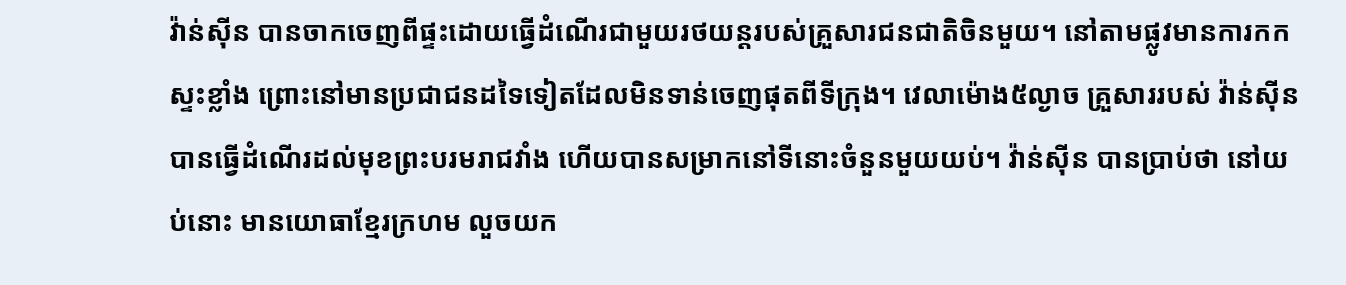វ៉ាន់ស៊ីន បានចាកចេញពីផ្ទះដោយធ្វើដំណើរជាមួយរថយន្តរបស់គ្រួសារជនជាតិចិនមួយ។ នៅតាមផ្លូវមានការកកស្ទះខ្លាំង ព្រោះនៅមានប្រជាជនដទៃទៀតដែលមិនទាន់ចេញផុតពីទីក្រុង។ វេលាម៉ោង៥ល្ងាច គ្រួសាររបស់ វ៉ាន់ស៊ីន បានធ្វើដំណើរដល់មុខព្រះបរមរាជវាំង ហើយបានសម្រាកនៅទីនោះចំនួនមួយយប់។ វ៉ាន់ស៊ីន បានប្រាប់ថា នៅយប់នោះ មានយោធាខ្មែរក្រហម លួចយក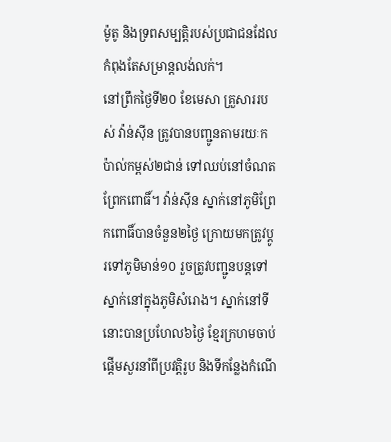ម៉ូតូ និងទ្រពសម្បត្តិរបស់ប្រជាជនដែលកំពុងតែសម្រាន្តលង់លក់។
នៅព្រឹកថ្ងៃទី២០ ខែមេសា គ្រួសាររបស់ វ៉ាន់ស៊ីន ត្រូវបានបញ្ជូនតាមរយៈកប៉ាល់កម្ពស់២ជាន់ ទៅឈប់នៅចំណតព្រែកពោធិ៍។ វ៉ាន់ស៊ីន ស្នាក់នៅភូមិព្រែកពោធិ៍បានចំនួន២ថ្ងៃ ក្រោយមកត្រូវប្ដូរទៅភូមិមាន់១០ រួចត្រូវបញ្ជូនបន្តទៅស្នាក់នៅក្នុងភូមិសំរោង។ ស្នាក់នៅទីនោះបានប្រហែល៦ថ្ងៃ ខ្មែរក្រហមចាប់ផ្តើមសួរនាំពីប្រវត្តិរូប និងទីកន្លែងកំណើ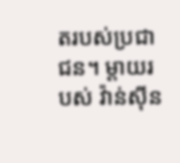តរបស់ប្រជាជន។ ម្ដាយរបស់ វ៉ាន់ស៊ីន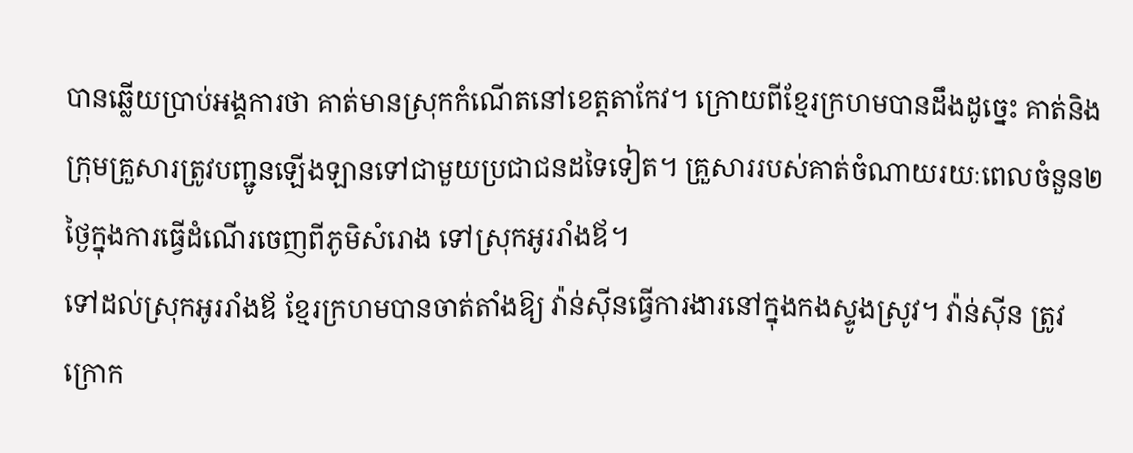បានឆ្លើយប្រាប់អង្គការថា គាត់មានស្រុកកំណើតនៅខេត្តតាកែវ។ ក្រោយពីខ្មែរក្រហមបានដឹងដូច្នេះ គាត់និងក្រុមគ្រួសារត្រូវបញ្ជូនឡើងឡានទៅជាមួយប្រជាជនដទៃទៀត។ គ្រួសាររបស់គាត់ចំណាយរយៈពេលចំនួន២ថ្ងៃក្នុងការធ្វើដំណើរចេញពីភូមិសំរោង ទៅស្រុកអូររាំងឪ។
ទៅដល់ស្រុកអូររាំងឪ ខ្មែរក្រហមបានចាត់តាំងឱ្យ វ៉ាន់ស៊ីនធ្វើការងារនៅក្នុងកងស្ទូងស្រូវ។ វ៉ាន់ស៊ីន ត្រូវក្រោក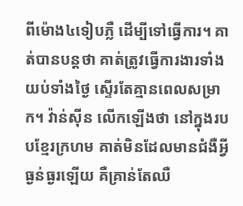ពីម៉ោង៤ទៀបភ្លឺ ដើម្បីទៅធ្វើការ។ គាត់បានបន្តថា គាត់ត្រូវធ្វើការងារទាំងយប់ទាំងថ្ងៃ ស្ទើរតែគ្មានពេលសម្រាក។ វ៉ាន់ស៊ីន លើកឡើងថា នៅក្នុងរបបខ្មែរក្រហម គាត់មិនដែលមានជំងឺអ្វីធ្ងន់ធ្ងរឡើយ គឺគ្រាន់តែឈឺ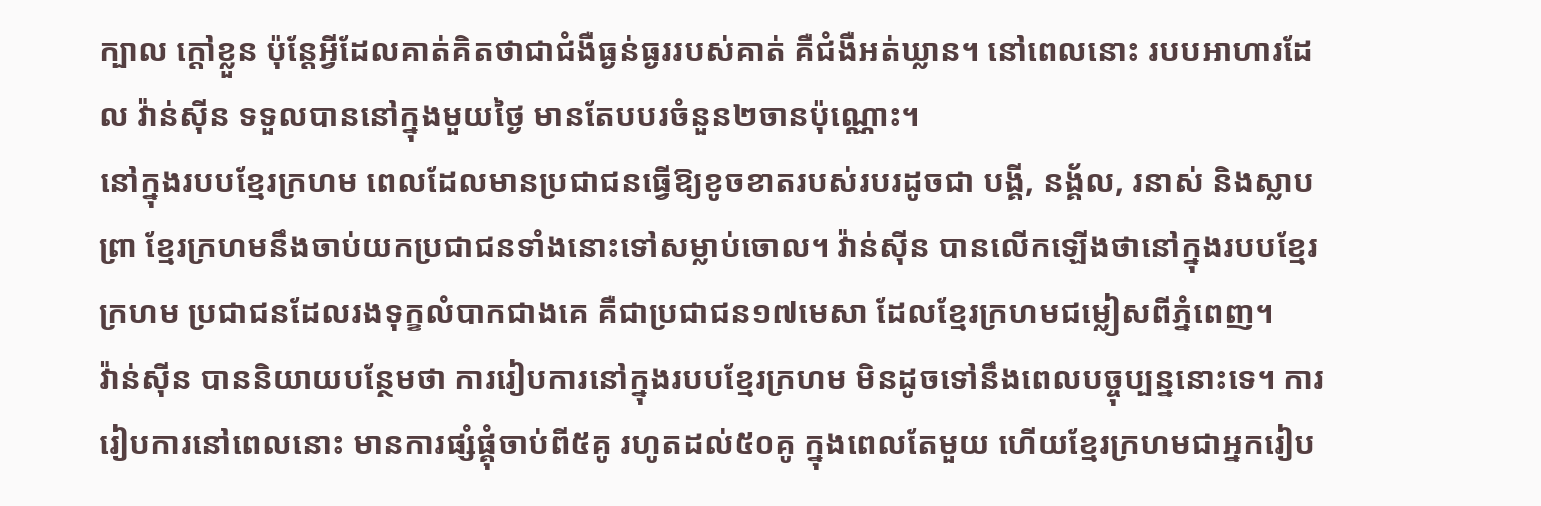ក្បាល ក្ដៅខ្លួន ប៉ុន្តែអ្វីដែលគាត់គិតថាជាជំងឺធ្ងន់ធ្ងររបស់គាត់ គឺជំងឺអត់ឃ្លាន។ នៅពេលនោះ របបអាហារដែល វ៉ាន់ស៊ីន ទទួលបាននៅក្នុងមួយថ្ងៃ មានតែបបរចំនួន២ចានប៉ុណ្ណោះ។
នៅក្នុងរបបខ្មែរក្រហម ពេលដែលមានប្រជាជនធ្វើឱ្យខូចខាតរបស់របរដូចជា បង្គី, នង្គ័ល, រនាស់ និងស្លាបព្រា ខ្មែរក្រហមនឹងចាប់យកប្រជាជនទាំងនោះទៅសម្លាប់ចោល។ វ៉ាន់ស៊ីន បានលើកឡើងថានៅក្នុងរបបខ្មែរក្រហម ប្រជាជនដែលរងទុក្ខលំបាកជាងគេ គឺជាប្រជាជន១៧មេសា ដែលខ្មែរក្រហមជម្លៀសពីភ្នំពេញ។
វ៉ាន់ស៊ីន បាននិយាយបន្ថែមថា ការរៀបការនៅក្នុងរបបខ្មែរក្រហម មិនដូចទៅនឹងពេលបច្ចុប្បន្ននោះទេ។ ការរៀបការនៅពេលនោះ មានការផ្សំផ្គុំចាប់ពី៥គូ រហូតដល់៥០គូ ក្នុងពេលតែមួយ ហើយខ្មែរក្រហមជាអ្នករៀប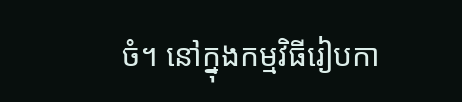ចំ។ នៅក្នុងកម្មវិធីរៀបកា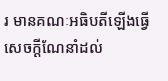រ មានគណៈអធិបតីឡើងធ្វើសេចក្ដីណែនាំដល់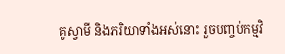គូស្វាមី និងភរិយាទាំងអស់នោះ រួចបញ្ចប់កម្មវិ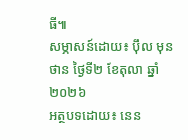ធី៕
សម្ភាសន៍ដោយ៖ ប៉ឹល មុនថាន ថ្ងៃទី២ ខែតុលា ឆ្នាំ២០២៦
អត្ថបទដោយ៖ នេន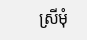ស្រីមុំ